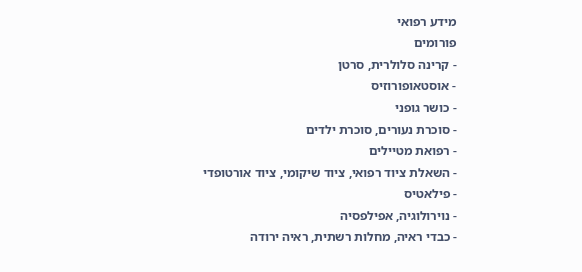מידע רפואי
פורומים
- קרינה סלולרית, סרטן
- אוסטאופורוזיס
- כושר גופני
- סוכרת נעורים, סוכרת ילדים
- רפואת מטיילים
- השאלת ציוד רפואי, ציוד שיקומי, ציוד אורטופדי
- פילאטיס
- נוירולוגיה, אפילפסיה
- כבדי ראיה, מחלות רשתית, ראיה ירודה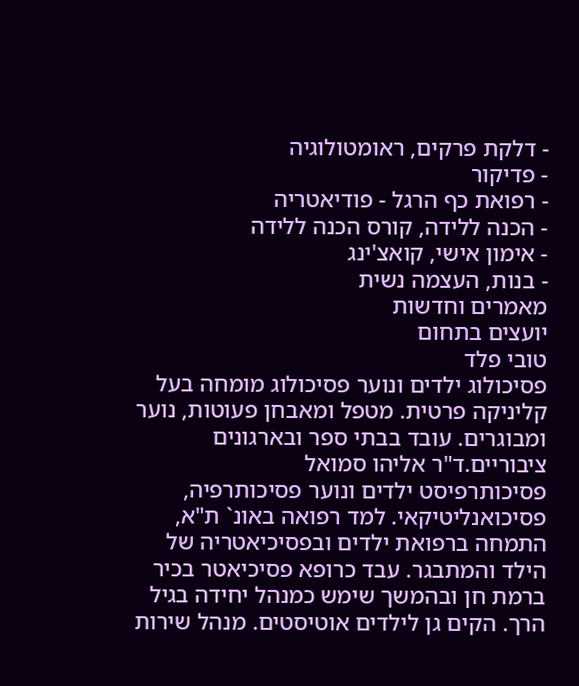- דלקת פרקים, ראומטולוגיה
- פדיקור
- רפואת כף הרגל - פודיאטריה
- הכנה ללידה, קורס הכנה ללידה
- אימון אישי, קואצ'ינג
- בנות, העצמה נשית
מאמרים וחדשות
יועצים בתחום
טובי פלד
פסיכולוג ילדים ונוער פסיכולוג מומחה בעל קליניקה פרטית. מטפל ומאבחן פעוטות, נוער ומבוגרים. עובד בבתי ספר ובארגונים ציבוריים.ד"ר אליהו סמואל
פסיכותרפיסט ילדים ונוער פסיכותרפיה, פסיכואנליטיקאי. למד רפואה באונ` ת"א, התמחה ברפואת ילדים ובפסיכיאטריה של הילד והמתבגר. עבד כרופא פסיכיאטר בכיר ברמת חן ובהמשך שימש כמנהל יחידה בגיל הרך. הקים גן לילדים אוטיסטים. מנהל שירות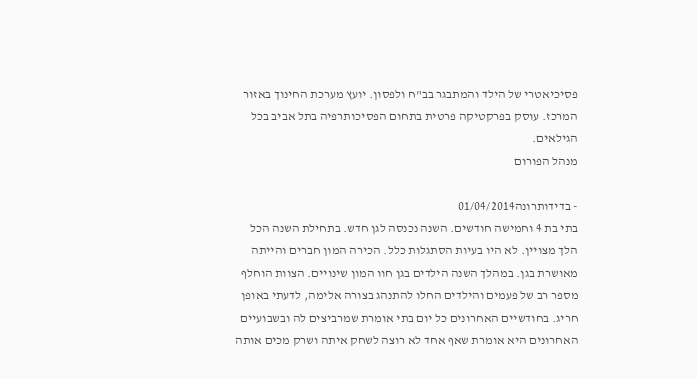פסיכיאטרי של הילד והמתבגר בב"ח ולפסון. יועץ מערכת החינוך באזור המרכז. עוסק בפרקטיקה פרטית בתחום הפסיכותרפיה בתל אביב בכל הגילאים.
מנהל הפורום

- בדידותרונה01/04/2014
בתי בת 4 וחמישה חודשים. השנה נכנסה לגן חדש. בתחילת השנה הכל הלך מצויין. לא היו בעיות הסתגלות כלל. הכירה המון חברים והייתה מאושרת בגן. במהלך השנה הילדים בגן חוו המון שינויים. הצוות הוחלף מספר רב של פעמים והילדים החלו להתנהג בצורה אלימה, לדעתי באופן חריג. בחודשיים האחרונים כל יום בתי אומרת שמרביצים לה ובשבועיים האחרונים היא אומרת שאף אחד לא רוצה לשחק איתה ושרק מכים אותה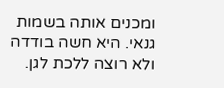ומכנים אותה בשמות גנאי. היא חשה בודדה ולא רוצה ללכת לגן.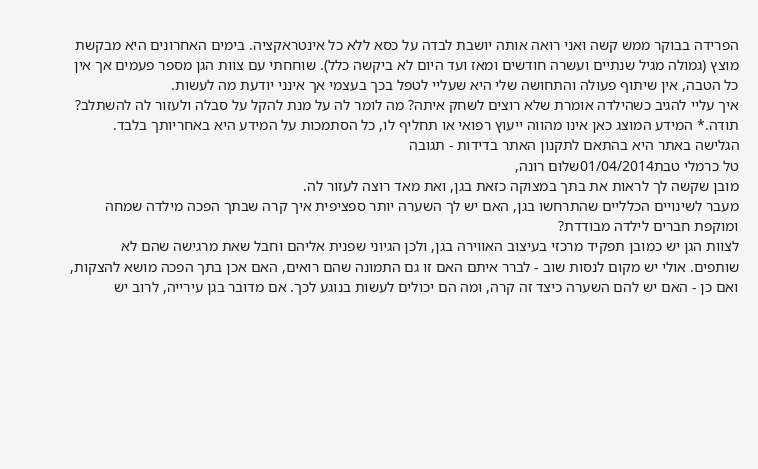הפרידה בבוקר ממש קשה ואני רואה אותה יושבת לבדה על כסא ללא כל אינטראקציה. בימים האחרונים היא מבקשת מוצץ (גמולה מגיל שנתיים ועשרה חודשים ומאז ועד היום לא ביקשה כלל). שוחחתי עם צוות הגן מספר פעמים אך אין כל הטבה, אין שיתוף פעולה והתחושה שלי היא שעליי לטפל בכך בעצמי אך אינני יודעת מה לעשות.
איך עליי להגיב כשהילדה אומרת שלא רוצים לשחק איתה? מה לומר לה על מנת להקל על סבלה ולעזור לה להשתלב?
תודה.* המידע המוצג כאן אינו מהווה ייעוץ רפואי או תחליף לו, כל הסתמכות על המידע היא באחריותך בלבד. הגלישה באתר היא בהתאם לתקנון האתר בדידות - תגובה
טל כרמלי טבת01/04/2014שלום רונה,
מובן שקשה לך לראות את בתך במצוקה כזאת בגן, ואת מאד רוצה לעזור לה.
מעבר לשינויים הכלליים שהתרחשו בגן, האם יש לך השערה יותר ספציפית איך קרה שבתך הפכה מילדה שמחה ומוקפת חברים לילדה מבודדת?
לצוות הגן יש כמובן תפקיד מרכזי בעיצוב האווירה בגן, ולכן הגיוני שפנית אליהם וחבל שאת מרגישה שהם לא שותפים. אולי יש מקום לנסות שוב - לברר איתם האם זו גם התמונה שהם רואים, האם אכן בתך הפכה מושא להצקות, ואם כן - האם יש להם השערה כיצד זה קרה, ומה הם יכולים לעשות בנוגע לכך. אם מדובר בגן עירייה, לרוב יש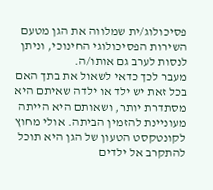פסיכולוג/ית שמלווה את הגן מטעם השירות הפסיכולוגי החינוכי, וניתן לנסות לערב גם אותו/ה.
מעבר לכך כדאי לשאול את בתך האם בכל זאת יש ילד או ילדה שאיתם היא מסתדרת יותר, ושאותם היא הייתה מעוניינת להזמין הביתה. אולי מחוץ לקונטקסט הטעון של הגן היא תוכל להתקרב אל ילדים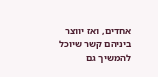אחדים, ואז יווצר ביניהם קשר שיוכל להמשיך גם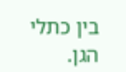בין כתלי הגן.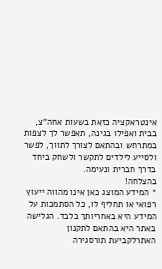אינטראקציה כזאת בשעות אחה"צ, בבית ואפילו בגינה, תאפשר לך לצפות במתרחש ובהתאם לצורך לתווך, לפשר ולסייע לילדים לתקשר ולשחק ביחד בדרך חברית ונעימה.
בהצלחה!
* המידע המוצג כאן אינו מהווה ייעוץ רפואי או תחליף לו, כל הסתמכות על המידע היא באחריותך בלבד. הגלישה באתר היא בהתאם לתקנון האתרלקביעת תורסגירה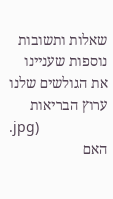שאלות ותשובות נוספות שעניינו את הגולשים שלנו
ערוץ הבריאות
.jpg)
האם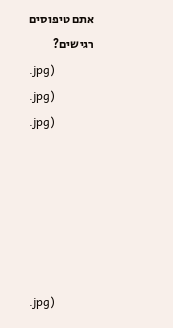אתם טיפוסים רגישים?
.jpg)
.jpg)
.jpg)






.jpg)